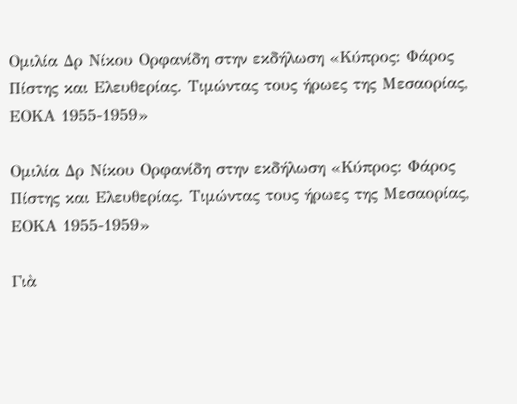Ομιλία Δρ Νίκου Ορφανίδη στην εκδήλωση «Κύπρος: Φάρος Πίστης και Ελευθερίας. Τιμώντας τους ήρωες της Μεσαορίας, ΕΟΚΑ 1955-1959»

Ομιλία Δρ Νίκου Ορφανίδη στην εκδήλωση «Κύπρος: Φάρος Πίστης και Ελευθερίας. Τιμώντας τους ήρωες της Μεσαορίας, ΕΟΚΑ 1955-1959»

Γιὰ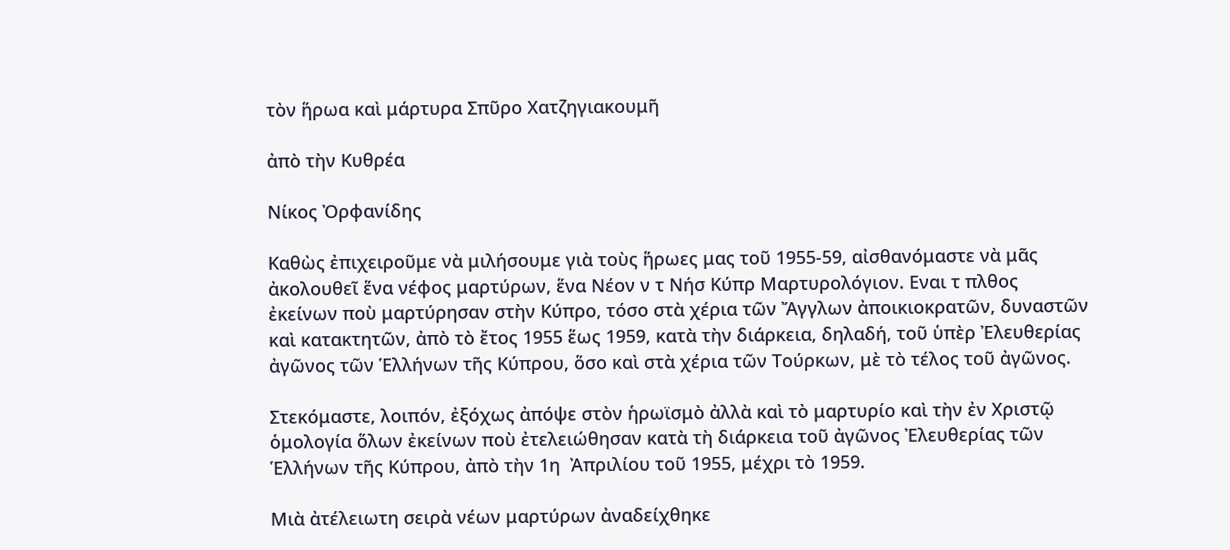τὸν ἥρωα καὶ μάρτυρα Σπῦρο Χατζηγιακουμῆ

ἀπὸ τὴν Κυθρέα

Νίκος Ὀρφανίδης

Καθὼς ἐπιχειροῦμε νὰ μιλήσουμε γιὰ τοὺς ἥρωες μας τοῦ 1955-59, αἰσθανόμαστε νὰ μᾶς ἀκολουθεῖ ἕνα νέφος μαρτύρων, ἕνα Νέον ν τ Νήσ Κύπρ Μαρτυρολόγιον. Εναι τ πλθος  ἐκείνων ποὺ μαρτύρησαν στὴν Κύπρο, τόσο στὰ χέρια τῶν Ἄγγλων ἀποικιοκρατῶν, δυναστῶν καὶ κατακτητῶν, ἀπὸ τὸ ἔτος 1955 ἕως 1959, κατὰ τὴν διάρκεια, δηλαδή, τοῦ ὑπὲρ Ἐλευθερίας ἀγῶνος τῶν Ἑλλήνων τῆς Κύπρου, ὅσο καὶ στὰ χέρια τῶν Τούρκων, μὲ τὸ τέλος τοῦ ἀγῶνος.

Στεκόμαστε, λοιπόν, ἐξόχως ἀπόψε στὸν ἡρωϊσμὸ ἀλλὰ καὶ τὸ μαρτυρίο καὶ τὴν ἐν Χριστῷ ὁμολογία ὅλων ἐκείνων ποὺ ἐτελειώθησαν κατὰ τὴ διάρκεια τοῦ ἀγῶνος Ἐλευθερίας τῶν Ἑλλήνων τῆς Κύπρου, ἀπὸ τὴν 1η  Ἀπριλίου τοῦ 1955, μέχρι τὸ 1959.

Μιὰ ἀτέλειωτη σειρὰ νέων μαρτύρων ἀναδείχθηκε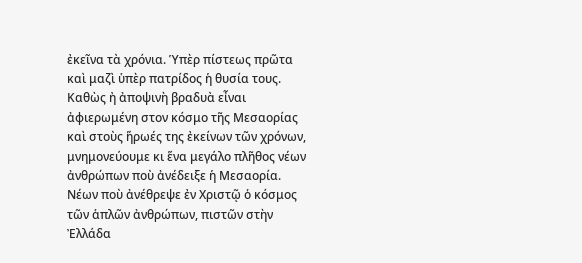ἐκεῖνα τὰ χρόνια. Ὑπὲρ πίστεως πρῶτα καὶ μαζὶ ὑπὲρ πατρίδος ἡ θυσία τους. Καθὼς ἠ ἀποψινὴ βραδυὰ εἶναι ἀφιερωμένη στον κόσμο τῆς Μεσαορίας καὶ στοὺς ἥρωές της ἐκείνων τῶν χρόνων, μνημονεύουμε κι ἕνα μεγάλο πλῆθος νέων ἀνθρώπων ποὺ ἀνέδειξε ἡ Μεσαορία. Νέων ποὺ ἀνέθρεψε ἐν Χριστῷ ὁ κόσμος τῶν ἁπλῶν ἀνθρώπων, πιστῶν στὴν Ἐλλάδα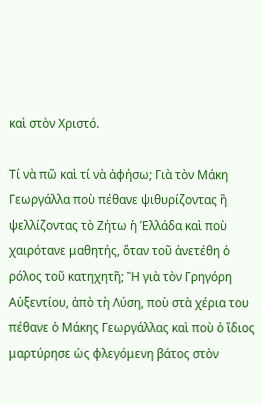καὶ στὸν Χριστό.

Τί νὰ πῶ καὶ τί νὰ ἀφήσω; Γιὰ τὸν Μάκη Γεωργάλλα ποὺ πέθανε ψιθυρίζοντας ἢ ψελλίζοντας τὸ Ζήτω ἡ Ἑλλάδα καὶ ποὺ χαιρότανε μαθητής, ὅταν τοῦ ἀνετέθη ὁ ρόλος τοῦ κατηχητῆ; Ἢ γιὰ τὸν Γρηγόρη Αὐξεντίου, ἀπὸ τὴ Λύση, ποὺ στὰ χέρια του πέθανε ὁ Μάκης Γεωργάλλας καὶ ποὺ ὁ ἴδιος μαρτύρησε ὡς φλεγόμενη βάτος στὸν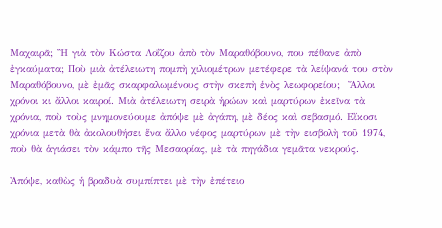Μαχαιρᾶ; Ἢ γιὰ τὸν Κώστα Λοΐζου ἀπὸ τὸν Μαραθόβουνο, που πέθανε ἀπὸ ἐγκαύματα; Ποὺ μιὰ ἀτέλειωτη πομπὴ χιλιομέτρων μετέφερε τὰ λείψανά του στὸν Μαραθόβουνο, μὲ ἐμᾶς σκαρφαλωμένους στὴν σκεπὴ ἑνὸς λεωφορείου;  Ἄλλοι χρόνοι κι ἄλλοι καιροί. Μιὰ ἀτέλειωτη σειρὰ ἡρώων καὶ μαρτύρων ἐκεῖνα τὰ χρόνια, ποὺ τοὺς μνημονεύουμε ἀπόψε μὲ ἀγάπη, μὲ δέος καὶ σεβασμό. Εἴκοσι χρόνια μετὰ θὰ ἀκολουθήσει ἕνα ἄλλο νέφος μαρτύρων μὲ τὴν εισβολὴ τοῦ 1974, ποὺ θὰ ἁγιάσει τὸν κάμπο τῆς Μεσαορίας, μὲ τὰ πηγάδια γεμᾶτα νεκρούς.

Ἀπόψε, καθὼς ἡ βραδυὰ συμπίπτει μὲ τὴν ἐπέτειο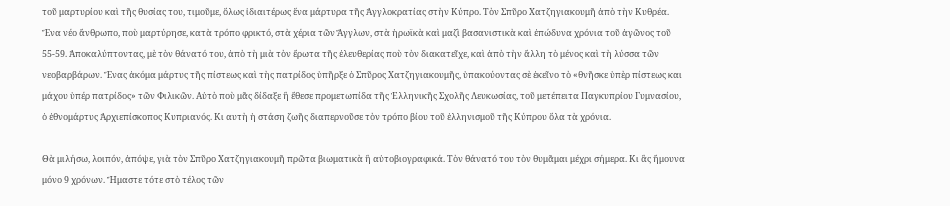τοῦ μαρτυρίου καὶ τῆς θυσίας του, τιμοῦμε, ὅλως ἰδιαιτέρως ἕνα μάρτυρα τῆς Ἀγγλοκρατίας στὴν Κύπρο. Τὸν Σπῦρο Χατζηγιακουμῆ ἀπὸ τὴν Κυθρέα. Ἕνα νέο ἄνθρωπο, ποὺ μαρτύρησε, κατὰ τρόπο φρικτό, στὰ χέρια τῶν Ἄγγλων, στὰ ἡρωϊκὰ καὶ μαζὶ βασανιστικὰ καὶ ἐπώδυνα χρόνια τοῦ ἀγῶνος τοῦ 55-59. Ἀποκαλύπτοντας, μὲ τὸν θάνατό του, ἀπὸ τὴ μιὰ τὸν ἔρωτα τῆς ἐλευθερίας ποὺ τὸν διακατεῖχε, καὶ ἀπὸ τὴν ἄλλη τὸ μένος καὶ τὴ λύσσα τῶν νεοβαρβάρων. Ἕνας ἀκόμα μάρτυς τῆς πίστεως καὶ τὴς πατρίδος ὑπῆρξε ὁ Σπῦρος Χατζηγιακουμῆς, ὑπακούοντας σὲ ἐκεῖνο τὸ «θνῆσκε ὑπὲρ πίστεως και μάχου ὑπέρ πατρίδος» τῶν Φιλικῶν. Αὐτὸ ποὺ μᾶς δίδαξε ἢ ἔθεσε προμετωπίδα τῆς Ἑλληνικῆς Σχολῆς Λευκωσίας, τοῦ μετέπειτα Παγκυπρίου Γυμνασίου, ὁ ἐθνομάρτυς Ἀρχιεπίσκοπος Κυπριανός. Κι αυτὴ ἡ στάση ζωῆς διαπερνοῦσε τὸν τρόπο βίου τοῦ ἑλληνισμοῦ τῆς Κύπρου ὅλα τὰ χρόνια.

Θὰ μιλήσω, λοιπόν, ἀπόψε, γιὰ τὸν Σπῦρο Χατζηγιακουμῆ πρῶτα βιωματικὰ ἢ αὐτοβιογραφικά. Τὸν θάνατό του τὸν θυμᾶμαι μέχρι σήμερα. Κι ἂς ἤμουνα μόνο 9 χρόνων. Ἤμαστε τότε στὸ τέλος τῶν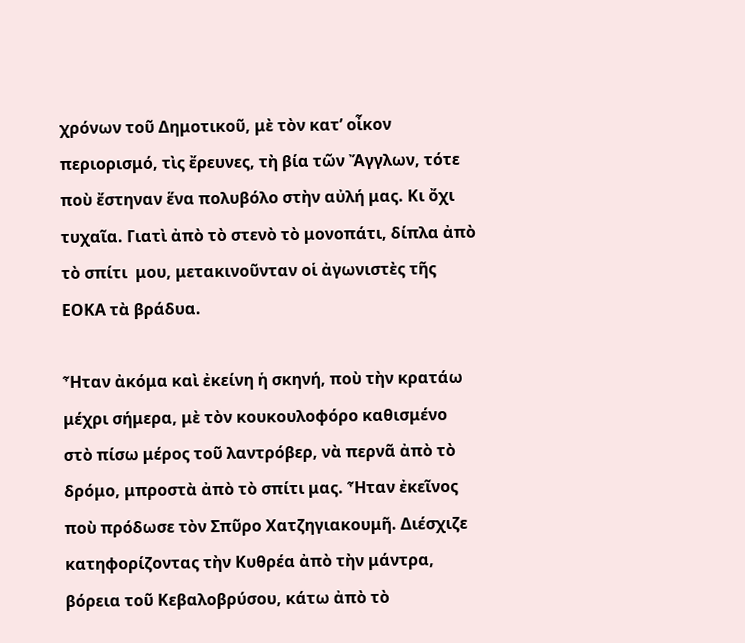χρόνων τοῦ Δημοτικοῦ, μὲ τὸν κατ’ οἶκον περιορισμό, τὶς ἔρευνες, τὴ βία τῶν Ἄγγλων, τότε ποὺ ἔστηναν ἕνα πολυβόλο στὴν αὐλή μας. Κι ὄχι τυχαῖα. Γιατὶ ἀπὸ τὸ στενὸ τὸ μονοπάτι, δίπλα ἀπὸ τὸ σπίτι  μου, μετακινοῦνταν οἱ ἀγωνιστὲς τῆς ΕΟΚΑ τὰ βράδυα.

Ἦταν ἀκόμα καὶ ἐκείνη ἡ σκηνή, ποὺ τὴν κρατάω μέχρι σήμερα, μὲ τὸν κουκουλοφόρο καθισμένο στὸ πίσω μέρος τοῦ λαντρόβερ, νὰ περνᾶ ἀπὸ τὸ δρόμο, μπροστὰ ἀπὸ τὸ σπίτι μας. Ἦταν ἐκεῖνος ποὺ πρόδωσε τὸν Σπῦρο Χατζηγιακουμῆ. Διέσχιζε κατηφορίζοντας τὴν Κυθρέα ἀπὸ τὴν μάντρα, βόρεια τοῦ Κεβαλοβρύσου, κάτω ἀπὸ τὸ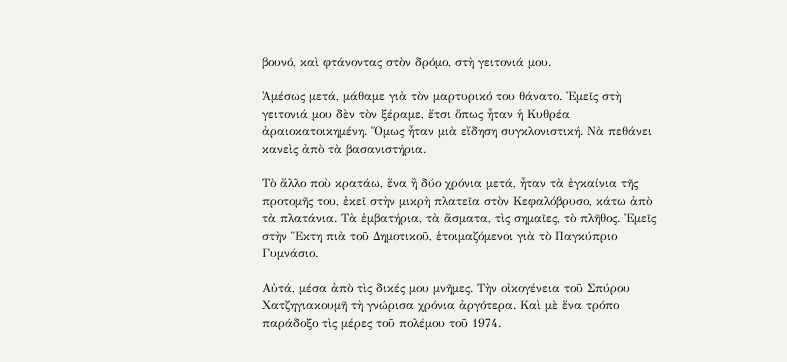βουνό, καὶ φτάνοντας στὸν δρόμο, στὴ γειτονιά μου.

Ἀμέσως μετά, μάθαμε γιὰ τὸν μαρτυρικό του θάνατο. Ἐμεῖς στὴ γειτονιά μου δὲν τὸν ξέραμε, ἔτσι ὅπως ἦταν ἡ Κυθρέα ἀραιοκατοικημένη. Ὅμως ἦταν μιὰ εἴδηση συγκλονιστική. Νὰ πεθάνει κανεὶς ἀπὸ τὰ βασανιστήρια.

Τὸ ἄλλο ποὺ κρατάω, ἕνα ἢ δύο χρόνια μετά, ἦταν τὰ ἐγκαίνια τῆς προτομῆς του, ἐκεῖ στὴν μικρὴ πλατεῖα στὸν Κεφαλόβρυσο, κάτω ἀπὸ τὰ πλατάνια. Τὰ ἐμβατήρια, τὰ ἄσματα, τὶς σημαῖες, τὸ πλῆθος. Ἐμεῖς στὴν Ἕκτη πιὰ τοῦ Δημοτικοῦ, ἑτοιμαζόμενοι γιὰ τὸ Παγκύπριο Γυμνάσιο.

Αὐτά, μέσα ἀπὸ τὶς δικές μου μνῆμες. Τὴν οἰκογένεια τοῦ Σπύρου Χατζηγιακουμῆ τὴ γνώρισα χρόνια ἀργότερα. Καὶ μὲ ἕνα τρόπο παράδοξο τὶς μέρες τοῦ πολέμου τοῦ 1974.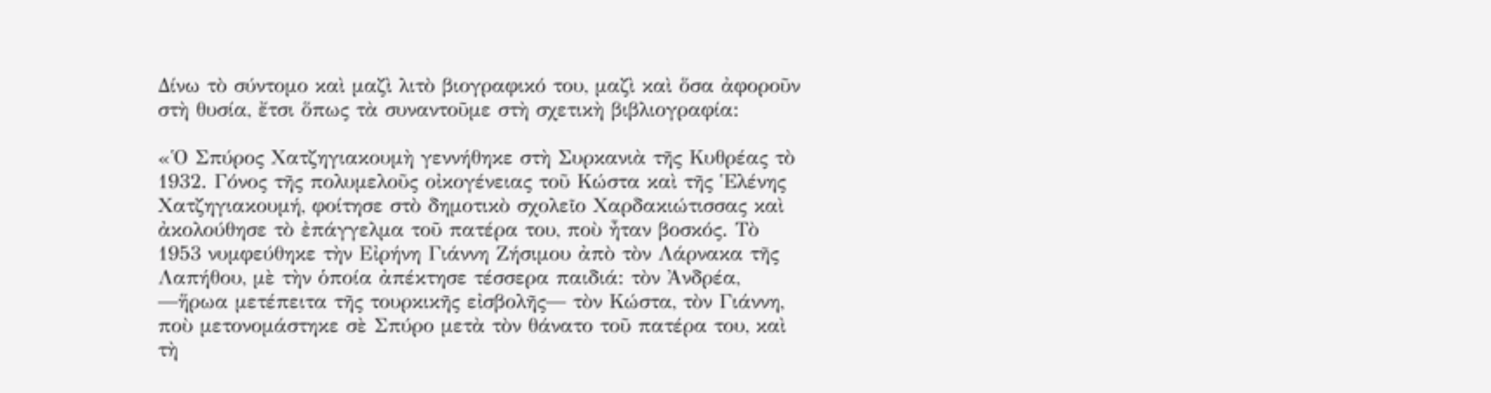Δίνω τὸ σύντομο καὶ μαζὶ λιτὸ βιογραφικό του, μαζὶ καὶ ὅσα ἀφοροῦν στὴ θυσία, ἔτσι ὅπως τὰ συναντοῦμε στὴ σχετικὴ βιβλιογραφία:

«Ὁ Σπύρος Χατζηγιακουμὴ γεννήθηκε στὴ Συρκανιὰ τῆς Κυθρέας τὸ 1932. Γόνος τῆς πολυμελοῦς οἰκογένειας τοῦ Κώστα καὶ τῆς Ἑλένης Χατζηγιακουμή, φοίτησε στὸ δημοτικὸ σχολεῖο Χαρδακιώτισσας καὶ ἀκολούθησε τὸ ἐπάγγελμα τοῦ πατέρα του, ποὺ ἦταν βοσκός. Τὸ 1953 νυμφεύθηκε τὴν Εἰρήνη Γιάννη Ζήσιμου ἀπὸ τὸν Λάρνακα τῆς Λαπήθου, μὲ τὴν ὁποία ἀπέκτησε τέσσερα παιδιά: τὸν Ἀνδρέα, ―ἥρωα μετέπειτα τῆς τουρκικῆς εἰσβολῆς― τὸν Κώστα, τὸν Γιάννη, ποὺ μετονομάστηκε σὲ Σπύρο μετὰ τὸν θάνατο τοῦ πατέρα του, καὶ τὴ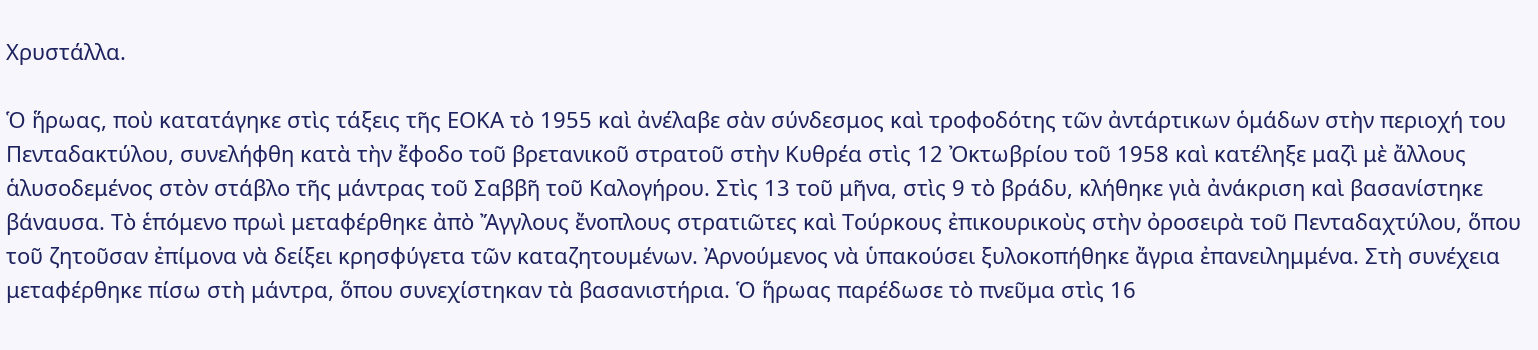Χρυστάλλα.

Ὁ ἥρωας, ποὺ κατατάγηκε στὶς τάξεις τῆς ΕΟΚΑ τὸ 1955 καὶ ἀνέλαβε σὰν σύνδεσμος καὶ τροφοδότης τῶν ἀντάρτικων ὁμάδων στὴν περιοχή του Πενταδακτύλου, συνελήφθη κατὰ τὴν ἔφοδο τοῦ βρετανικοῦ στρατοῦ στὴν Κυθρέα στὶς 12 Ὀκτωβρίου τοῦ 1958 καὶ κατέληξε μαζὶ μὲ ἄλλους ἁλυσοδεμένος στὸν στάβλο τῆς μάντρας τοῦ Σαββῆ τοῦ Καλογήρου. Στὶς 13 τοῦ μῆνα, στὶς 9 τὸ βράδυ, κλήθηκε γιὰ ἀνάκριση καὶ βασανίστηκε βάναυσα. Τὸ ἑπόμενο πρωὶ μεταφέρθηκε ἀπὸ Ἄγγλους ἔνοπλους στρατιῶτες καὶ Τούρκους ἐπικουρικοὺς στὴν ὀροσειρὰ τοῦ Πενταδαχτύλου, ὅπου τοῦ ζητοῦσαν ἐπίμονα νὰ δείξει κρησφύγετα τῶν καταζητουμένων. Ἀρνούμενος νὰ ὑπακούσει ξυλοκοπήθηκε ἄγρια ἐπανειλημμένα. Στὴ συνέχεια μεταφέρθηκε πίσω στὴ μάντρα, ὅπου συνεχίστηκαν τὰ βασανιστήρια. Ὁ ἥρωας παρέδωσε τὸ πνεῦμα στὶς 16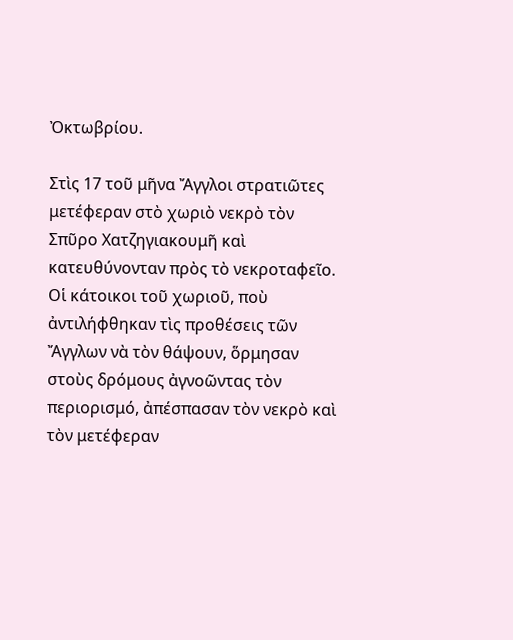Ὀκτωβρίου.

Στὶς 17 τοῦ μῆνα Ἄγγλοι στρατιῶτες μετέφεραν στὸ χωριὸ νεκρὸ τὸν Σπῦρο Χατζηγιακουμῆ καὶ κατευθύνονταν πρὸς τὸ νεκροταφεῖο. Οἱ κάτοικοι τοῦ χωριοῦ, ποὺ ἀντιλήφθηκαν τὶς προθέσεις τῶν Ἄγγλων νὰ τὸν θάψουν, ὅρμησαν στοὺς δρόμους ἀγνοῶντας τὸν περιορισμό, ἀπέσπασαν τὸν νεκρὸ καὶ τὸν μετέφεραν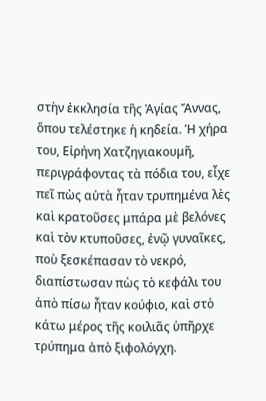στὴν ἐκκλησία τῆς Ἁγίας Ἄννας, ὅπου τελέστηκε ἡ κηδεία. Ἡ χήρα του, Εἰρήνη Χατζηγιακουμῆ, περιγράφοντας τὰ πόδια του, εἶχε πεῖ πὼς αὐτὰ ἦταν τρυπημένα λὲς καὶ κρατοῦσες μπάρα μὲ βελόνες καὶ τὸν κτυποῦσες, ἐνῷ γυναῖκες, ποὺ ξεσκέπασαν τὸ νεκρό, διαπίστωσαν πὼς τὸ κεφάλι του ἀπὸ πίσω ἦταν κούφιο, καὶ στὸ κάτω μέρος τῆς κοιλιᾶς ὑπῆρχε τρύπημα ἀπὸ ξιφολόγχη.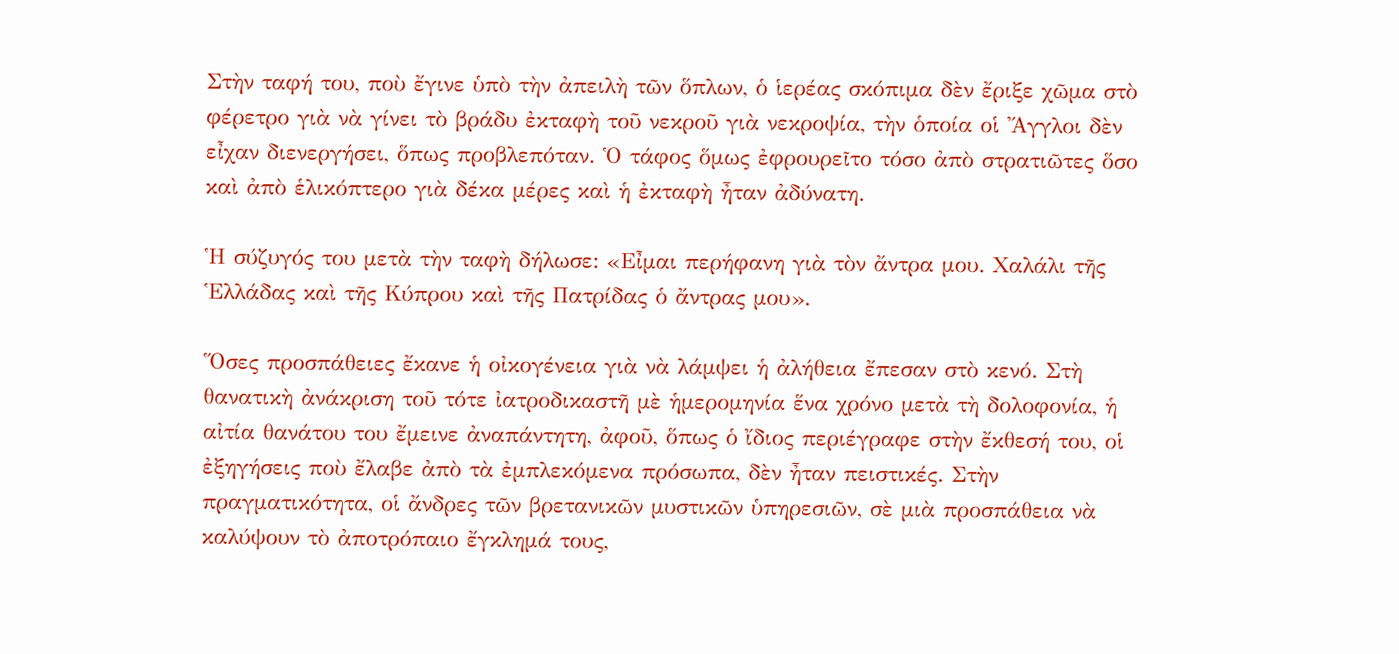Στὴν ταφή του, ποὺ ἔγινε ὑπὸ τὴν ἀπειλὴ τῶν ὅπλων, ὁ ἱερέας σκόπιμα δὲν ἔριξε χῶμα στὸ φέρετρο γιὰ νὰ γίνει τὸ βράδυ ἐκταφὴ τοῦ νεκροῦ γιὰ νεκροψία, τὴν ὁποία οἱ Ἄγγλοι δὲν εἶχαν διενεργήσει, ὅπως προβλεπόταν. Ὁ τάφος ὅμως ἐφρουρεῖτο τόσο ἀπὸ στρατιῶτες ὅσο καὶ ἀπὸ ἑλικόπτερο γιὰ δέκα μέρες καὶ ἡ ἐκταφὴ ἦταν ἀδύνατη.

Ἡ σύζυγός του μετὰ τὴν ταφὴ δήλωσε: «Εἶμαι περήφανη γιὰ τὸν ἄντρα μου. Χαλάλι τῆς Ἑλλάδας καὶ τῆς Κύπρου καὶ τῆς Πατρίδας ὁ ἄντρας μου».

Ὅσες προσπάθειες ἔκανε ἡ οἰκογένεια γιὰ νὰ λάμψει ἡ ἀλήθεια ἔπεσαν στὸ κενό. Στὴ θανατικὴ ἀνάκριση τοῦ τότε ἰατροδικαστῆ μὲ ἡμερομηνία ἕνα χρόνο μετὰ τὴ δολοφονία, ἡ αἰτία θανάτου του ἔμεινε ἀναπάντητη, ἀφοῦ, ὅπως ὁ ἴδιος περιέγραφε στὴν ἔκθεσή του, οἱ ἐξηγήσεις ποὺ ἔλαβε ἀπὸ τὰ ἐμπλεκόμενα πρόσωπα, δὲν ἦταν πειστικές. Στὴν πραγματικότητα, οἱ ἄνδρες τῶν βρετανικῶν μυστικῶν ὑπηρεσιῶν, σὲ μιὰ προσπάθεια νὰ καλύψουν τὸ ἀποτρόπαιο ἔγκλημά τους,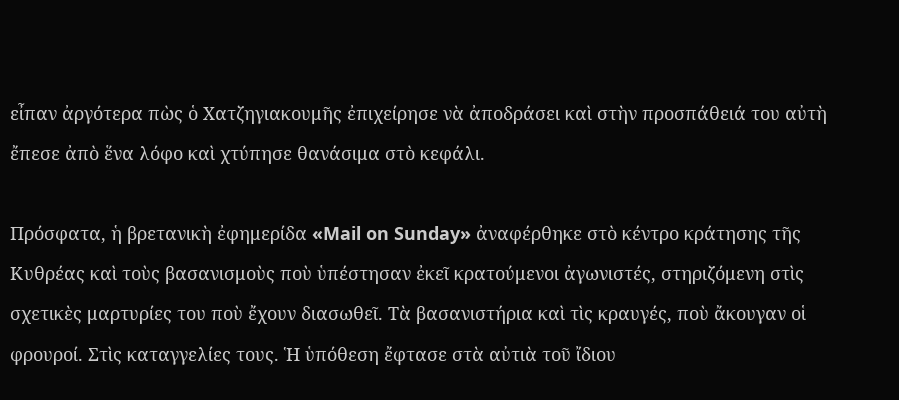εἶπαν ἀργότερα πὼς ὁ Χατζηγιακουμῆς ἐπιχείρησε νὰ ἀποδράσει καὶ στὴν προσπάθειά του αὐτὴ ἔπεσε ἀπὸ ἕνα λόφο καὶ χτύπησε θανάσιμα στὸ κεφάλι.

Πρόσφατα, ἡ βρετανικὴ ἐφημερίδα «Mail on Sunday» ἀναφέρθηκε στὸ κέντρο κράτησης τῆς Κυθρέας καὶ τοὺς βασανισμοὺς ποὺ ὑπέστησαν ἐκεῖ κρατούμενοι ἀγωνιστές, στηριζόμενη στὶς σχετικὲς μαρτυρίες του ποὺ ἔχουν διασωθεῖ. Τὰ βασανιστήρια καὶ τὶς κραυγές, ποὺ ἄκουγαν οἱ φρουροί. Στὶς καταγγελίες τους. Ἡ ὑπόθεση ἔφτασε στὰ αὐτιὰ τοῦ ἴδιου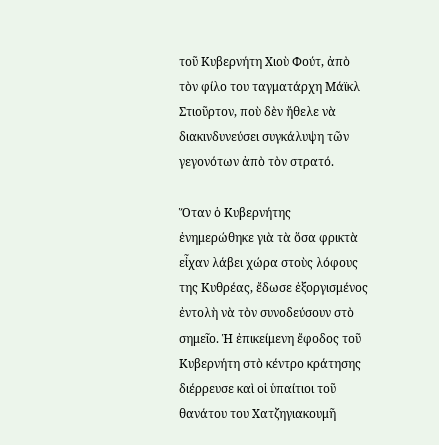τοῦ Κυβερνήτη Χιοὺ Φούτ, ἀπὸ τὸν φίλο του ταγματάρχη Μάϊκλ Στιοῦρτον, ποὺ δὲν ἤθελε νὰ διακινδυνεύσει συγκάλυψη τῶν γεγονότων ἀπὸ τὸν στρατό.

Ὅταν ὁ Κυβερνήτης ἐνημερώθηκε γιὰ τὰ ὅσα φρικτὰ εἶχαν λάβει χώρα στοὺς λόφους της Κυθρέας, ἔδωσε ἐξοργισμένος ἐντολὴ νὰ τὸν συνοδεύσουν στὸ σημεῖο. Ἡ ἐπικείμενη ἔφοδος τοῦ Κυβερνήτη στὸ κέντρο κράτησης διέρρευσε καὶ οἱ ὑπαίτιοι τοῦ θανάτου του Χατζηγιακουμῆ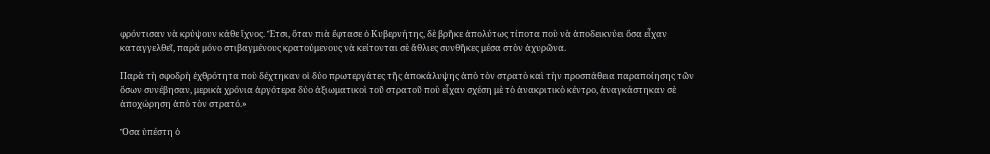φρόντισαν νὰ κρύψουν κάθε ἴχνος. Ἔτσι, ὅταν πιὰ ἔφτασε ὁ Κυβερνήτης, δὲ βρῆκε ἀπολύτως τίποτα ποὺ νὰ ἀποδεικνύει ὅσα εἶχαν καταγγελθεῖ, παρὰ μόνο στιβαγμένους κρατούμενους νὰ κείτονται σὲ ἄθλιες συνθῆκες μέσα στὸν ἀχυρῶνα.

Παρὰ τὴ σφοδρὴ ἐχθρότητα ποὺ δέχτηκαν οἱ δύο πρωτεργάτες τῆς ἀποκάλυψης ἀπὸ τὸν στρατὸ καὶ τὴν προσπάθεια παραποίησης τῶν ὅσων συνέβησαν, μερικὰ χρόνια ἀργότερα δύο ἀξιωματικοὶ τοῦ στρατοῦ ποὺ εἶχαν σχέση μὲ τὸ ἀνακριτικὸ κέντρο, ἀναγκάστηκαν σὲ ἀποχώρηση ἀπὸ τὸν στρατό.»

Ὅσα ὑπέστη ὁ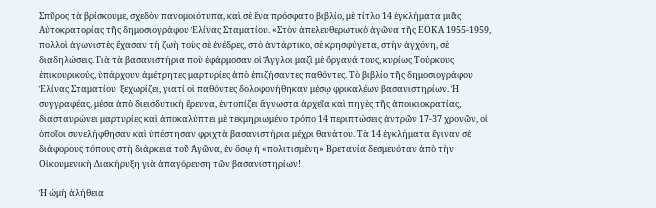Σπῦρος τὰ βρίσκουμε, σχεδὸν πανομοιότυπα, καὶ σὲ ἕνα πρόσφατο βιβλίο, μὲ τίτλο 14 ἐγκλήματα μιᾶς Αὐτοκρατορίας τῆς δημοσιογράφου Ἐλίνας Σταματίου. «Στὸν ἀπελευθερωτικὸ ἀγῶνα τῆς ΕΟΚΑ 1955-1959, πολλοὶ ἀγωνιστὲς ἔχασαν τὴ ζωὴ τοὺς σὲ ἐνέδρες, στὸ ἀντάρτικο, σὲ κρησφύγετα, στὴν ἀγχόνη, σὲ διαδηλώσεις. Γιὰ τὰ βασανιστήρια ποὺ ἐφάρμοσαν οἱ Ἄγγλοι μαζὶ μὲ ὄργανά τους, κυρίως Τούρκους ἐπικουρικούς, ὑπάρχουν ἀμέτρητες μαρτυρίες ἀπὸ ἐπιζήσαντες παθόντες. Τὸ βιβλίο τῆς δημοσιογράφου Ἐλίνας Σταματίου  ξεχωρίζει, γιατί οἱ παθόντες δολοφονήθηκαν μέσῳ φρικαλέων βασανιστηρίων. Ἡ συγγραφέας, μέσα ἀπὸ διεισδυτικὴ ἔρευνα, ἐντοπίζει ἄγνωστα ἀρχεῖα καὶ πηγὲς τῆς ἀποικιοκρατίας, διασταυρώνει μαρτυρίες καὶ ἀποκαλύπτει μὲ τεκμηριωμένο τρόπο 14 περιπτώσεις ἀντρῶν 17-37 χρονῶν, οἱ ὁποῖοι συνελήφθησαν καὶ ὑπέστησαν φριχτὰ βασανιστήρια μέχρι θανάτου. Τὰ 14 ἐγκλήματα ἔγιναν σὲ διάφορους τόπους στὴ διάρκεια τοῦ Ἀγῶνα, ἐν ὅσῳ ἡ «πολιτισμένη» Βρετανία δεσμευόταν ἀπὸ τὴν Οἰκουμενικὴ Διακήρυξη γιὰ ἀπαγόρευση τῶν βασανιστηρίων!

Ἡ ὠμὴ ἀλήθεια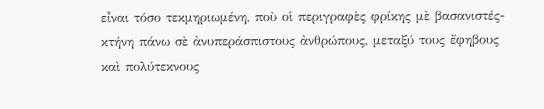εἶναι τόσο τεκμηριωμένη, ποὺ οἱ περιγραφὲς φρίκης μὲ βασανιστές-κτήνη πάνω σὲ ἀνυπεράσπιστους ἀνθρώπους, μεταξύ τους ἔφηβους καὶ πολύτεκνους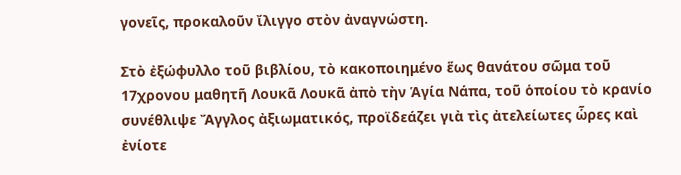γονεῖς, προκαλοῦν ἴλιγγο στὸν ἀναγνώστη.

Στὸ ἐξώφυλλο τοῦ βιβλίου, τὸ κακοποιημένο ἕως θανάτου σῶμα τοῦ 17χρονου μαθητῆ Λουκᾶ Λουκᾶ ἀπὸ τὴν Ἁγία Νάπα, τοῦ ὁποίου τὸ κρανίο συνέθλιψε Ἄγγλος ἀξιωματικός, προϊδεάζει γιὰ τὶς ἀτελείωτες ὧρες καὶ ἐνίοτε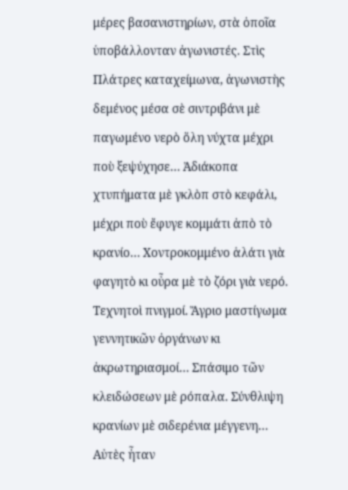μέρες βασανιστηρίων, στὰ ὁποῖα ὑποβάλλονταν ἀγωνιστές. Στὶς Πλάτρες καταχείμωνα, ἀγωνιστὴς δεμένος μέσα σὲ σιντριβάνι μὲ παγωμένο νερὸ ὅλη νύχτα μέχρι ποὺ ξεψύχησε… Ἀδιάκοπα χτυπήματα μὲ γκλὸπ στὸ κεφάλι, μέχρι ποὺ ἔφυγε κομμάτι ἀπὸ τὸ κρανίο… Χοντροκομμένο ἁλάτι γιὰ φαγητὸ κι οὖρα μὲ τὸ ζόρι γιὰ νερό. Τεχνητοὶ πνιγμοί. Ἄγριο μαστίγωμα γεννητικῶν ὀργάνων κι ἀκρωτηριασμοί… Σπάσιμο τῶν κλειδώσεων μὲ ρόπαλα. Σύνθλιψη κρανίων μὲ σιδερένια μέγγενη… Αὐτὲς ἦταν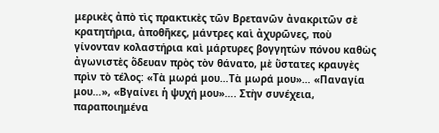μερικὲς ἀπὸ τὶς πρακτικὲς τῶν Βρετανῶν ἀνακριτῶν σὲ κρατητήρια, ἀποθῆκες, μάντρες καὶ ἀχυρῶνες, ποὺ γίνονταν κολαστήρια καὶ μάρτυρες βογγητὼν πόνου καθὼς ἀγωνιστὲς ὅδευαν πρὸς τὸν θάνατο, μὲ ὕστατες κραυγὲς πρὶν τὸ τέλος: «Τὰ μωρά μου…Τὰ μωρά μου»… «Παναγία μου…», «Βγαίνει ἡ ψυχή μου»…. Στὴν συνέχεια, παραποιημένα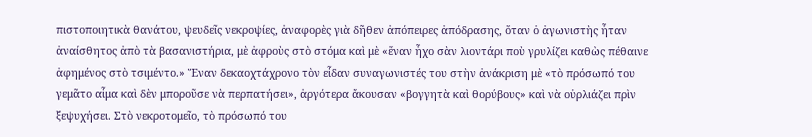πιστοποιητικὰ θανάτου, ψευδεῖς νεκροψίες, ἀναφορὲς γιὰ δῆθεν ἀπόπειρες ἀπόδρασης, ὅταν ὁ ἀγωνιστὴς ἦταν ἀναίσθητος ἀπὸ τὰ βασανιστήρια, μὲ ἀφροὺς στὸ στόμα καὶ μὲ «ἕναν ἦχο σὰν λιοντάρι ποὺ γρυλίζει καθὼς πέθαινε ἀφημένος στὸ τσιμέντο.» Ἕναν δεκαοχτάχρονο τὸν εἶδαν συναγωνιστές του στὴν ἀνάκριση μὲ «τὸ πρόσωπό του γεμᾶτο αἷμα καὶ δὲν μποροῦσε νὰ περπατήσει», ἀργότερα ἄκουσαν «βογγητὰ καὶ θορύβους» καὶ νὰ οὐρλιάζει πρὶν ξεψυχήσει. Στὸ νεκροτομεῖο, τὸ πρόσωπό του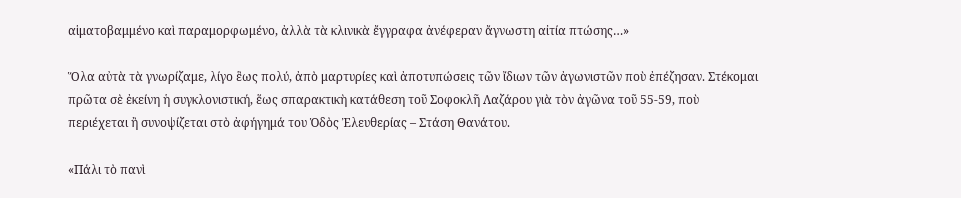αἱματοβαμμένο καὶ παραμορφωμένο, ἀλλὰ τὰ κλινικὰ ἔγγραφα ἀνέφεραν ἄγνωστη αἰτία πτώσης…»

Ὅλα αὐτὰ τὰ γνωρίζαμε, λίγο ἓως πολύ, ἀπὸ μαρτυρίες καὶ ἀποτυπώσεις τῶν ἴδιων τῶν ἀγωνιστῶν ποὺ ἐπέζησαν. Στέκομαι πρῶτα σὲ ἐκείνη ἡ συγκλονιστική, ἕως σπαρακτικὴ κατάθεση τοῦ Σοφοκλῆ Λαζάρου γιὰ τὸν ἀγῶνα τοῦ 55-59, ποὺ περιέχεται ἢ συνοψίζεται στὸ ἀφήγημά του Ὁδὸς Ἐλευθερίας – Στάση Θανάτου.

«Πάλι τὸ πανὶ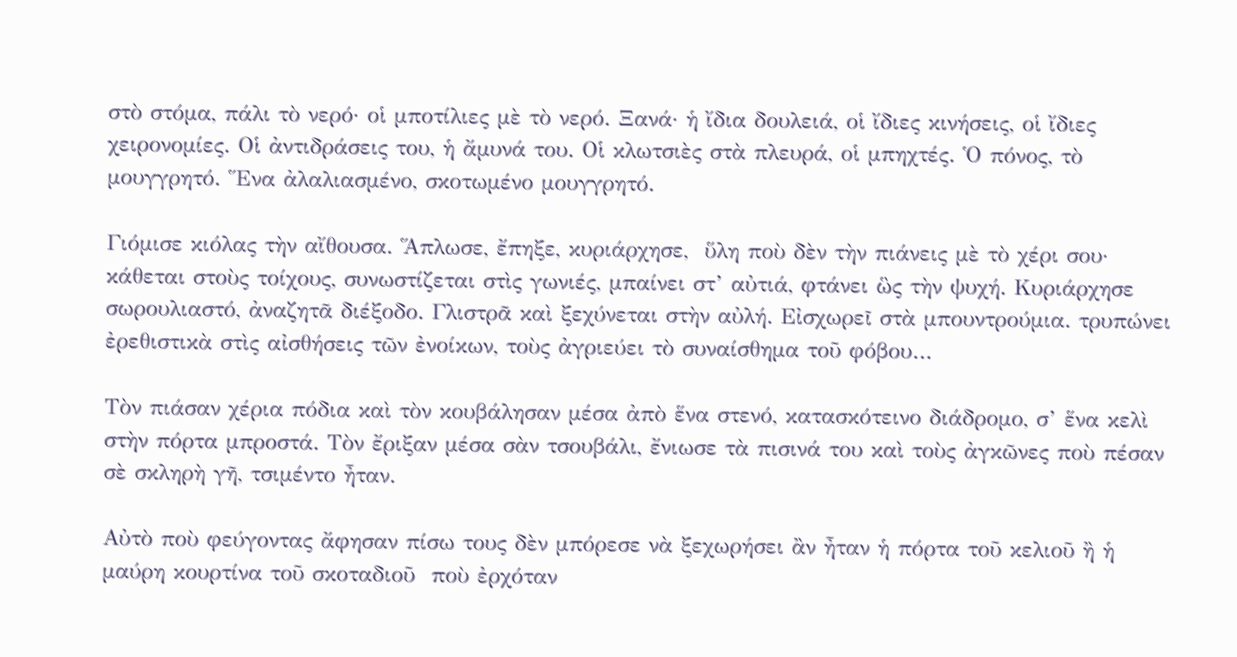στὸ στόμα, πάλι τὸ νερό· οἱ μποτίλιες μὲ τὸ νερό. Ξανά· ἡ ἴδια δουλειά, οἱ ἴδιες κινήσεις, οἱ ἴδιες χειρονομίες. Οἱ ἀντιδράσεις του, ἡ ἄμυνά του. Οἱ κλωτσιὲς στὰ πλευρά, οἱ μπηχτές. Ὁ πόνος, τὸ μουγγρητό. Ἕνα ἀλαλιασμένο, σκοτωμένο μουγγρητό.

Γιόμισε κιόλας τὴν αἴθουσα. Ἅπλωσε, ἔπηξε, κυριάρχησε,  ὕλη ποὺ δὲν τὴν πιάνεις μὲ τὸ χέρι σου· κάθεται στοὺς τοίχους, συνωστίζεται στὶς γωνιές, μπαίνει στ’ αὐτιά, φτάνει ὣς τὴν ψυχή. Κυριάρχησε σωρουλιαστό, ἀναζητᾶ διέξοδο. Γλιστρᾶ καὶ ξεχύνεται στὴν αὐλή. Εἰσχωρεῖ στὰ μπουντρούμια. τρυπώνει ἐρεθιστικὰ στὶς αἰσθήσεις τῶν ἐνοίκων, τοὺς ἀγριεύει τὸ συναίσθημα τοῦ φόβου…

Τὸν πιάσαν χέρια πόδια καὶ τὸν κουβάλησαν μέσα ἀπὸ ἕνα στενό, κατασκότεινο διάδρομο, σ’ ἕνα κελὶ στὴν πόρτα μπροστά. Τὸν ἔριξαν μέσα σὰν τσουβάλι, ἔνιωσε τὰ πισινά του καὶ τοὺς ἀγκῶνες ποὺ πέσαν σὲ σκληρὴ γῆ, τσιμέντο ἦταν.

Αὐτὸ ποὺ φεύγοντας ἄφησαν πίσω τους δὲν μπόρεσε νὰ ξεχωρήσει ἂν ἦταν ἡ πόρτα τοῦ κελιοῦ ἢ ἡ μαύρη κουρτίνα τοῦ σκοταδιοῦ  ποὺ ἐρχόταν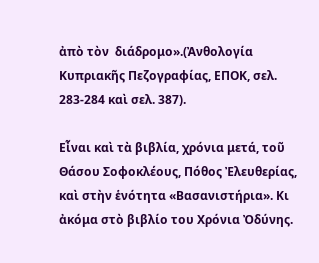ἀπὸ τὸν  διάδρομο».(Ἀνθολογία Κυπριακῆς Πεζογραφίας, ΕΠΟΚ, σελ. 283-284 καὶ σελ. 387).

Εἶναι καὶ τὰ βιβλία, χρόνια μετά, τοῦ Θάσου Σοφοκλέους, Πόθος Ἐλευθερίας, καὶ στὴν ἑνότητα «Βασανιστήρια». Κι ἀκόμα στὸ βιβλίο του Χρόνια Ὀδύνης.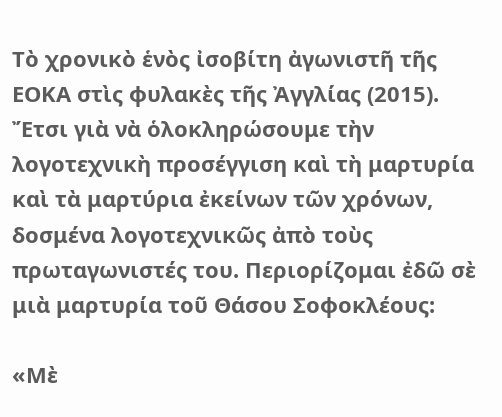Τὸ χρονικὸ ἑνὸς ἰσοβίτη ἀγωνιστῆ τῆς ΕΟΚΑ στὶς φυλακὲς τῆς Ἀγγλίας (2015). Ἔτσι γιὰ νὰ ὁλοκληρώσουμε τὴν λογοτεχνικὴ προσέγγιση καὶ τὴ μαρτυρία καὶ τὰ μαρτύρια ἐκείνων τῶν χρόνων, δοσμένα λογοτεχνικῶς ἀπὸ τοὺς πρωταγωνιστές του. Περιορίζομαι ἐδῶ σὲ μιὰ μαρτυρία τοῦ Θάσου Σοφοκλέους:

«Μὲ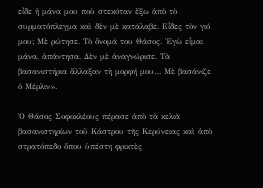εἶδε ἡ μάνα μου ποὺ στεκόταν ἔξω ἀπὸ τὸ συρματόπλεγμα καὶ δὲν μὲ κατάλαβε. Εἶδες τὸν γιό μου; Μὲ ρώτησε. Τὸ ὄνομά του Θάσος. Ἐγὼ εἶμαι μάνα, ἀπάντησα. Δὲν μὲ ἀναγνώρισε. Τὰ βασανιστήρια ἄλλαξαν τὴ μορφή μου… Μὲ βασάνιζε ὁ Μέρλιν».

Ὁ Θάσος Σοφοκλέους πέρασε ἀπὸ τὰ κελιὰ βασανιστηρίων τοῦ Κάστρου τῆς Κερύνειας καὶ ἀπὸ στρατόπεδο ὅπου ὑπέστη φρικτὲς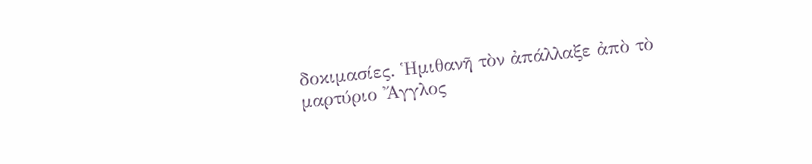δοκιμασίες. Ἡμιθανῆ τὸν ἀπάλλαξε ἀπὸ τὸ μαρτύριο Ἄγγλος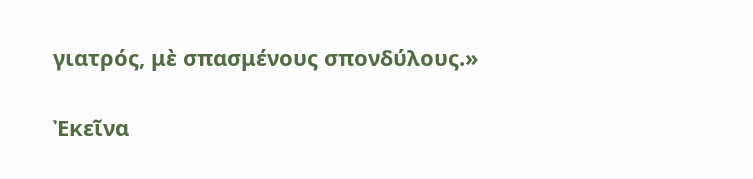γιατρός, μὲ σπασμένους σπονδύλους.»

Ἐκεῖνα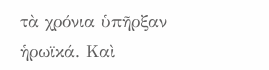τὰ χρόνια ὑπῆρξαν ἡρωϊκά. Καὶ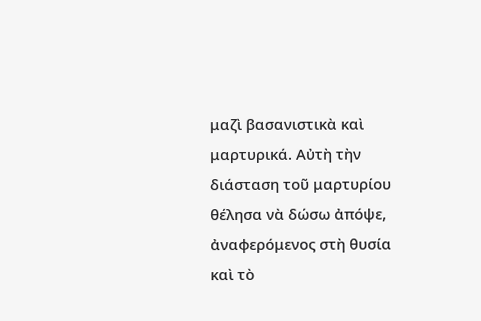μαζὶ βασανιστικὰ καὶ μαρτυρικά. Αὐτὴ τὴν διάσταση τοῦ μαρτυρίου θέλησα νὰ δώσω ἀπόψε, ἀναφερόμενος στὴ θυσία καὶ τὸ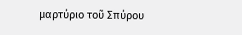μαρτύριο τοῦ Σπύρου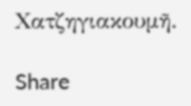Χατζηγιακουμῆ.

Share